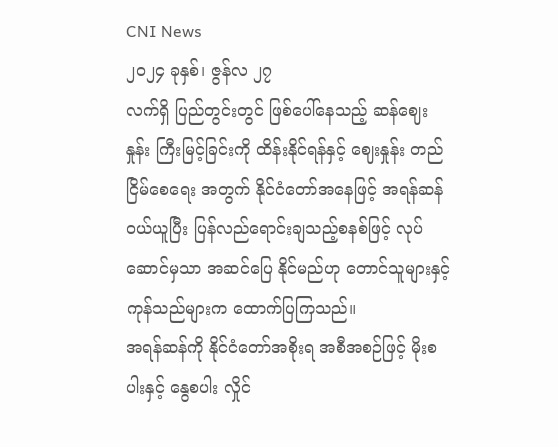CNI News
၂၀၂၄ ခုနှစ်၊ ဇွန်လ ၂၇
လက်ရှိ ပြည်တွင်းတွင် ဖြစ်ပေါ်နေသည့် ဆန်ဈေးနှုန်း ကြီးမြင့်ခြင်းကို ထိန်းနိုင်ရန်နှင့် ဈေးနှုန်း တည်ငြိမ်စေရေး အတွက် နိုင်ငံတော်အနေဖြင့် အရန်ဆန် ဝယ်ယူပြီး ပြန်လည်ရောင်းချသည့်စနစ်ဖြင့် လုပ်ဆောင်မှသာ အဆင်ပြေ နိုင်မည်ဟု တောင်သူများနှင့် ကုန်သည်များက ထောက်ပြကြသည်။
အရန်ဆန်ကို နိုင်ငံတော်အစိုးရ အစီအစဉ်ဖြင့် မိုးစပါးနှင့် နွေစပါး လှိုင်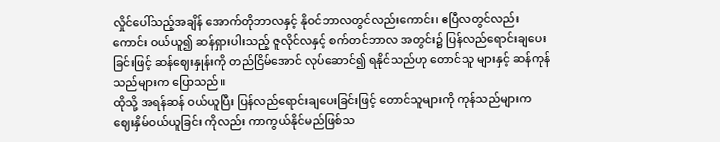လှိုင်ပေါ်သည့်အချိန် အောက်တိုဘာလနှင့် နိုဝင်ဘာလတွင်လည်းကောင်း၊ ဧပြီလတွင်လည်းကောင်း ဝယ်ယူ၍ ဆန်ရှားပါးသည့် ဇူလိုင်လနှင့် စက်တင်ဘာလ အတွင်း၌ ပြန်လည်ရောင်းချပေးခြင်းဖြင့် ဆန်ဈေးနှုန်းကို တည်ငြိမ်အောင် လုပ်ဆောင်၍ ရနိုင်သည်ဟု တောင်သူ များနှင့် ဆန်ကုန်သည်များက ပြောသည်။
ထိုသို့ အရန်ဆန် ဝယ်ယူပြီး ပြန်လည်ရောင်းချပေးခြင်းဖြင့် တောင်သူများကို ကုန်သည်များက ဈေးနှိမ်ဝယ်ယူခြင်း ကိုလည်း ကာကွယ်နိုင်မည်ဖြစ်သ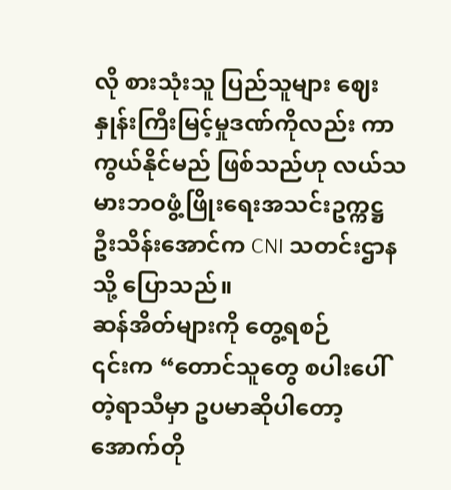လို စားသုံးသူ ပြည်သူများ ဈေးနှုန်းကြီးမြင့်မှုဒဏ်ကိုလည်း ကာကွယ်နိုင်မည် ဖြစ်သည်ဟု လယ်သမားဘဝဖွံ့ဖြိုးရေးအသင်းဥက္ကဋ္ဌ ဦးသိန်းအောင်က CNI သတင်းဌာနသို့ ပြောသည်။
ဆန်အိတ်များကို တွေ့ရစဉ်
၎င်းက “တောင်သူတွေ စပါးပေါ်တဲ့ရာသီမှာ ဥပမာဆိုပါတော့ အောက်တို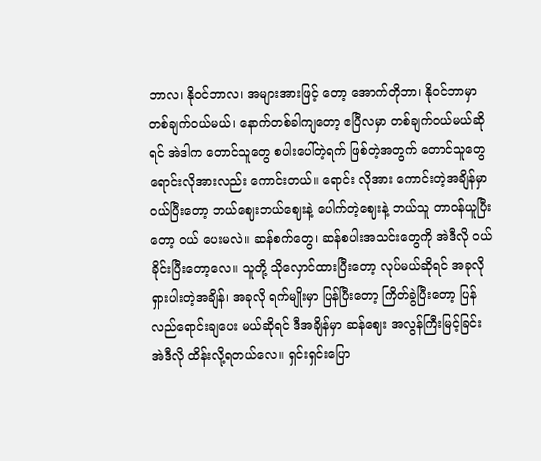ဘာလ၊ နိုဝင်ဘာလ၊ အများအားဖြင့် တော့ အောက်တိုဘာ၊ နိုဝင်ဘာမှာ တစ်ချက်ဝယ်မယ်၊ နောက်တစ်ခါကျတော့ ဧပြီလမှာ တစ်ချက်ဝယ်မယ်ဆိုရင် အဲဒါက တောင်သူတွေ စပါးပေါ်တဲ့ရက် ဖြစ်တဲ့အတွက် တောင်သူတွေ ရောင်းလိုအားလည်း ကောင်းတယ်။ ရောင်း လိုအား ကောင်းတဲ့အချိန်မှာ ဝယ်ပြီးတော့ ဘယ်ဈေးဘယ်ဈေးနဲ့ ပေါက်တဲ့ဈေးနဲ့ ဘယ်သူ တာဝန်ယူပြီးတော့ ဝယ် ပေးမလဲ။ ဆန်စက်တွေ၊ ဆန်စပါးအသင်းတွေကို အဲဒီလို ဝယ်ခိုင်းပြီးတော့လေ။ သူတို့ သိုလှောင်ထားပြီးတော့ လုပ်မယ်ဆိုရင် အခုလို ရှားပါးတဲ့အချိန်၊ အခုလို ရက်မျိုးမှာ ပြန်ပြီးတော့ ကြိတ်ခွဲပြီးတော့ ပြန်လည်ရောင်းချပေး မယ်ဆိုရင် ဒီအချိန်မှာ ဆန်ဈေး အလွန်ကြီးမြင့်ခြင်း အဲဒီလို ထိန်းလို့ရတယ်လေ။ ရှင်းရှင်းပြော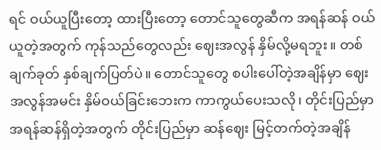ရင် ဝယ်ယူပြီးတော့ ထားပြီးတော့ တောင်သူတွေဆီက အရန်ဆန် ဝယ်ယူတဲ့အတွက် ကုန်သည်တွေလည်း ဈေးအလွန် နှိမ်လို့မရဘူး။ တစ်ချက်ခုတ် နှစ်ချက်ပြတ်ပဲ။ တောင်သူတွေ စပါးပေါ်တဲ့အချိန်မှာ ဈေးအလွန်အမင်း နှိမ်ဝယ်ခြင်းဘေးက ကာကွယ်ပေးသလို၊ တိုင်းပြည်မှာ အရန်ဆန်ရှိတဲ့အတွက် တိုင်းပြည်မှာ ဆန်ဈေး မြင့်တက်တဲ့အချိန်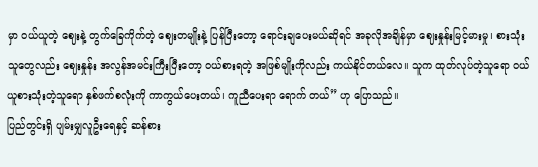မှာ ဝယ်ယူတဲ့ ဈေးနဲ့ တွက်ခြေကိုက်တဲ့ ဈေးတမျိုးနဲ့ ပြန်ပြီးတော့ ရောင်းချပေးမယ်ဆိုရင် အခုလိုအချိန်မှာ ဈေးနှုန်းမြင့်မားမှု၊ စားသုံးသူတွေလည်း ဈေးနှုန်း အလွန်အမင်းကြီးပြီးတော့ ဝယ်စားရတဲ့ အဖြစ်မျိုးကိုလည်း ကယ်နိုင်တယ်လေ။ သူက ထုတ်လုပ်တဲ့သူရော ဝယ်ယူစားသုံးတဲ့သူရော နှစ်ဖက်စလုံးကို ကာကွယ်ပေးတယ်၊ ကူညီပေးရာ ရောက် တယ်” ဟု ပြောသည်။
ပြည်တွင်းရှိ ပျမ်းမျှလူဦးရေနှင့် ဆန်စား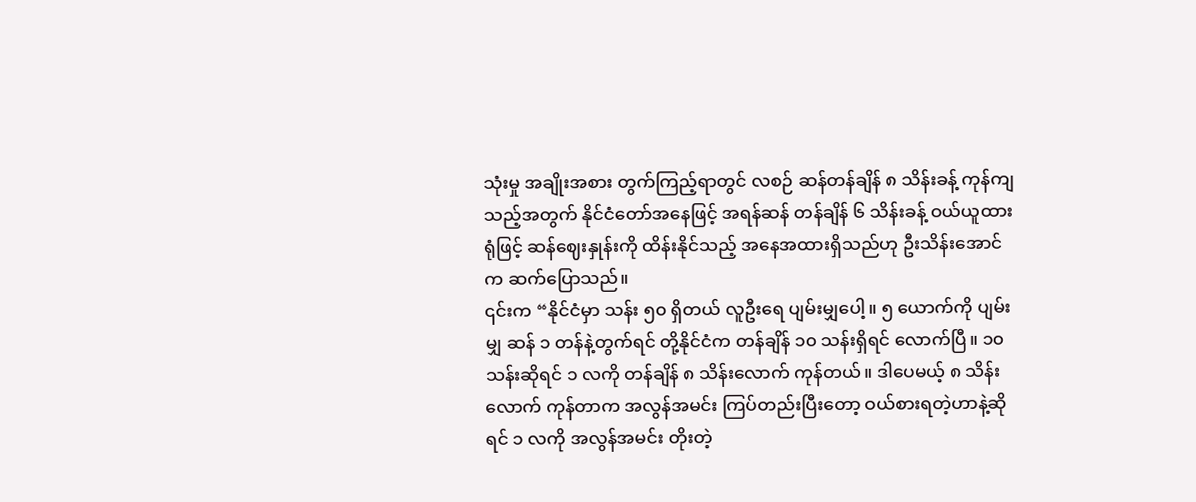သုံးမှု အချိုးအစား တွက်ကြည့်ရာတွင် လစဉ် ဆန်တန်ချိန် ၈ သိန်းခန့် ကုန်ကျသည့်အတွက် နိုင်ငံတော်အနေဖြင့် အရန်ဆန် တန်ချိန် ၆ သိန်းခန့် ဝယ်ယူထားရုံဖြင့် ဆန်ဈေးနှုန်းကို ထိန်းနိုင်သည့် အနေအထားရှိသည်ဟု ဦးသိန်းအောင်က ဆက်ပြောသည်။
၎င်းက “နိုင်ငံမှာ သန်း ၅၀ ရှိတယ် လူဦးရေ ပျမ်းမျှပေါ့။ ၅ ယောက်ကို ပျမ်းမျှ ဆန် ၁ တန်နဲ့တွက်ရင် တို့နိုင်ငံက တန်ချိန် ၁၀ သန်းရှိရင် လောက်ပြီ။ ၁၀ သန်းဆိုရင် ၁ လကို တန်ချိန် ၈ သိန်းလောက် ကုန်တယ်။ ဒါပေမယ့် ၈ သိန်းလောက် ကုန်တာက အလွန်အမင်း ကြပ်တည်းပြီးတော့ ဝယ်စားရတဲ့ဟာနဲ့ဆိုရင် ၁ လကို အလွန်အမင်း တိုးတဲ့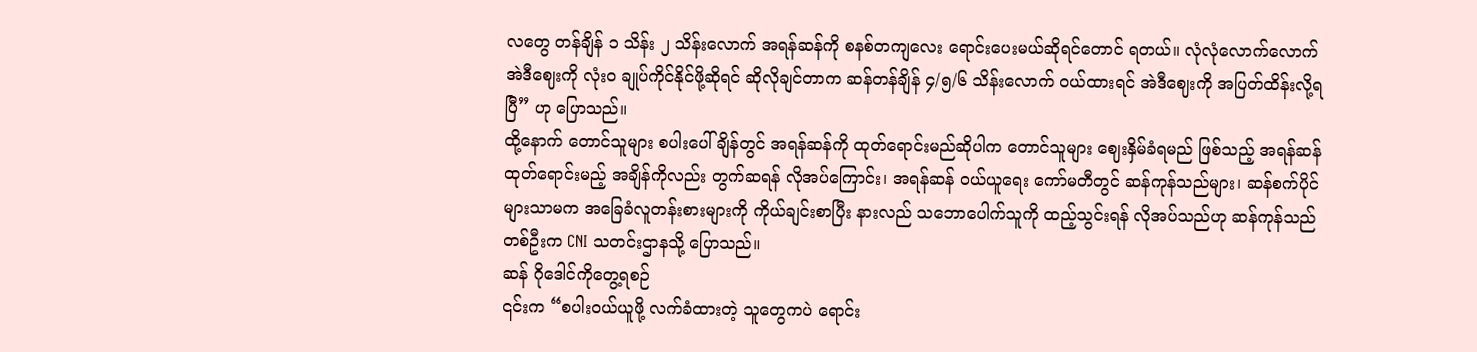လတွေ တန်ချိန် ၁ သိန်း ၂ သိန်းလောက် အရန်ဆန်ကို စနစ်တကျလေး ရောင်းပေးမယ်ဆိုရင်တောင် ရတယ်။ လုံလုံလောက်လောက် အဲဒီဈေးကို လုံးဝ ချုပ်ကိုင်နိုင်ဖို့ဆိုရင် ဆိုလိုချင်တာက ဆန်တန်ချိန် ၄/၅/၆ သိန်းလောက် ဝယ်ထားရင် အဲဒီဈေးကို အပြတ်ထိန်းလို့ရပြီ” ဟု ပြောသည်။
ထို့နောက် တောင်သူများ စပါးပေါ်ချိန်တွင် အရန်ဆန်ကို ထုတ်ရောင်းမည်ဆိုပါက တောင်သူများ ဈေးနှိမ်ခံရမည် ဖြစ်သည့် အရန်ဆန်ထုတ်ရောင်းမည့် အချိန်ကိုလည်း တွက်ဆရန် လိုအပ်ကြောင်း၊ အရန်ဆန် ဝယ်ယူရေး ကော်မတီတွင် ဆန်ကုန်သည်များ၊ ဆန်စက်ပိုင်များသာမက အခြေခံလူတန်းစားများကို ကိုယ်ချင်းစာပြီး နားလည် သဘောပေါက်သူကို ထည့်သွင်းရန် လိုအပ်သည်ဟု ဆန်ကုန်သည်တစ်ဦးက CNI သတင်းဌာနသို့ ပြောသည်။
ဆန် ဂိုဒေါင်ကိုတွေ့ရစဉ်
၎င်းက “စပါးဝယ်ယူဖို့ လက်ခံထားတဲ့ သူတွေကပဲ ရောင်း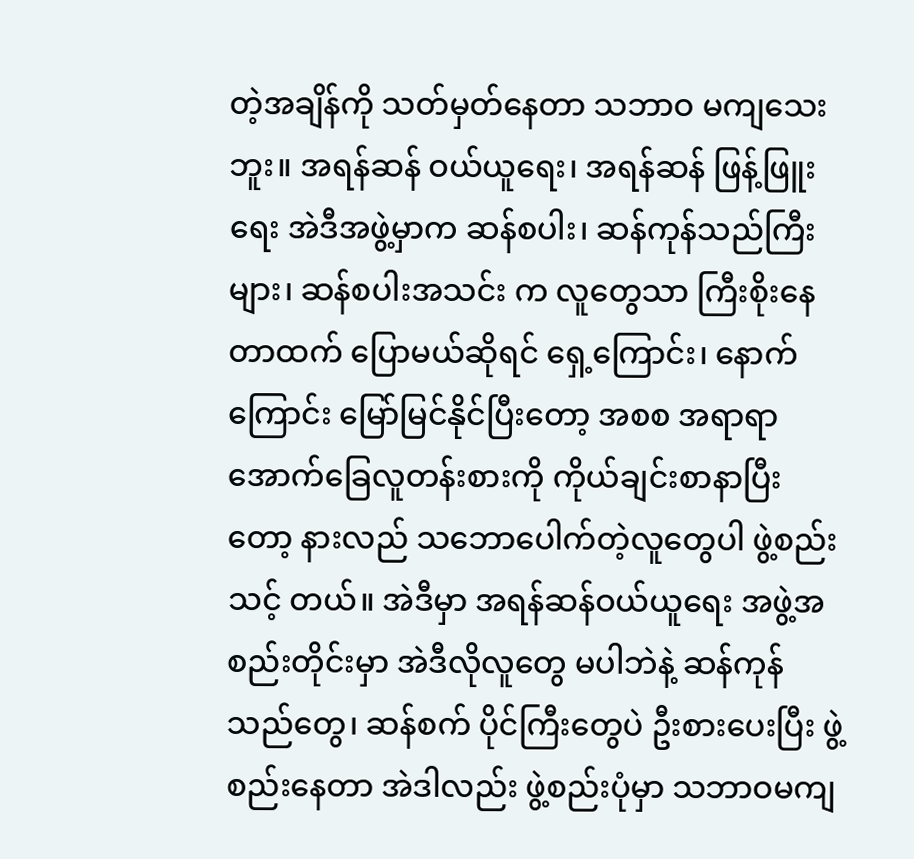တဲ့အချိန်ကို သတ်မှတ်နေတာ သဘာဝ မကျသေးဘူး။ အရန်ဆန် ဝယ်ယူရေး၊ အရန်ဆန် ဖြန့်ဖြူးရေး အဲဒီအဖွဲ့မှာက ဆန်စပါး၊ ဆန်ကုန်သည်ကြီးများ၊ ဆန်စပါးအသင်း က လူတွေသာ ကြီးစိုးနေတာထက် ပြောမယ်ဆိုရင် ရှေ့ကြောင်း၊ နောက်ကြောင်း မြော်မြင်နိုင်ပြီးတော့ အစစ အရာရာ အောက်ခြေလူတန်းစားကို ကိုယ်ချင်းစာနာပြီးတော့ နားလည် သဘောပေါက်တဲ့လူတွေပါ ဖွဲ့စည်းသင့် တယ်။ အဲဒီမှာ အရန်ဆန်ဝယ်ယူရေး အဖွဲ့အစည်းတိုင်းမှာ အဲဒီလိုလူတွေ မပါဘဲနဲ့ ဆန်ကုန်သည်တွေ၊ ဆန်စက် ပိုင်ကြီးတွေပဲ ဦးစားပေးပြီး ဖွဲ့စည်းနေတာ အဲဒါလည်း ဖွဲ့စည်းပုံမှာ သဘာဝမကျ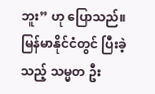ဘူး” ဟု ပြောသည်။
မြန်မာနိုင်ငံတွင် ပြီးခဲ့သည့် သမ္မတ ဦး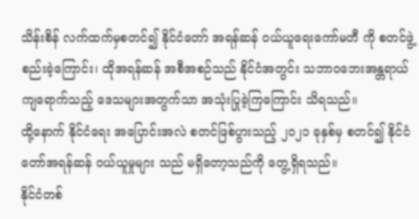သိန်းစိန် လက်ထက်မှစတင်၍ နိုင်ငံတော် အရန်ဆန် ဝယ်ယူရေးကော်မတီ ကို စတင်ဖွဲ့စည်းခဲ့ကြောင်း၊ ထိုအရန်ဆန် အစီအစဉ်သည် နိုင်ငံအတွင်း သဘာဝဘေးအန္တရာယ် ကျရောက်သည့် ဒေသများအတွက်သာ အသုံးပြုခဲ့ကြကြောင်း သိရသည်။
ထို့နောက် နိုင်ငံရေး အပြောင်းအလဲ စတင်ဖြစ်ပွားသည့် ၂၀၂၁ ခုနှစ်မှ စတင်၍ နိုင်ငံတော်အရန်ဆန် ဝယ်ယူမှုများ သည် မရှိတော့သည်ကို တွေ့ရှိရသည်။
နိုင်ငံတစ်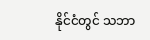နိုင်ငံတွင် သဘာ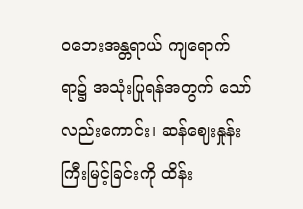ဝဘေးအန္တရာယ် ကျရောက်ရာ၌ အသုံးပြုရန်အတွက် သော်လည်းကောင်း၊ ဆန်ဈေးနှုန်း ကြီးမြင့်ခြင်းကို ထိန်း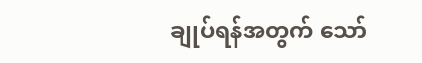ချုပ်ရန်အတွက် သော်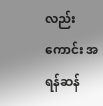လည်းကောင်း အရန်ဆန်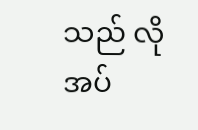သည် လိုအပ်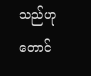သည်ဟု တောင်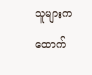သူများက ထောက်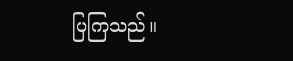ပြကြသည်။